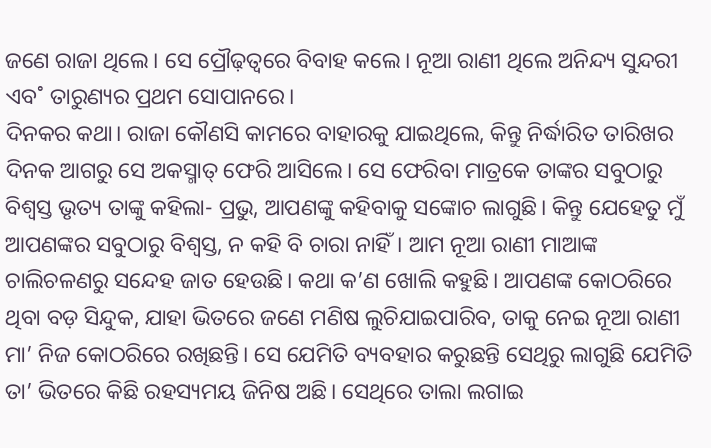ଜଣେ ରାଜା ଥିଲେ। ସେ ପ୍ରୌଢ଼ତ୍ବରେ ବିବାହ କଲେ। ନୂଆ ରାଣୀ ଥିଲେ ଅନିନ୍ଦ୍ୟ ସୁନ୍ଦରୀ ଏବ˚ ତାରୁଣ୍ୟର ପ୍ରଥମ ସୋପାନରେ।
ଦିନକର କଥା। ରାଜା କୌଣସି କାମରେ ବାହାରକୁ ଯାଇଥିଲେ, କିନ୍ତୁ ନିର୍ଦ୍ଧାରିତ ତାରିଖର ଦିନକ ଆଗରୁ ସେ ଅକସ୍ମାତ୍ ଫେରି ଆସିଲେ। ସେ ଫେରିବା ମାତ୍ରକେ ତାଙ୍କର ସବୁଠାରୁ ବିଶ୍ବସ୍ତ ଭୃତ୍ୟ ତାଙ୍କୁ କହିଲା- ପ୍ରଭୁ, ଆପଣଙ୍କୁ କହିବାକୁ ସଙ୍କୋଚ ଲାଗୁଛି। କିନ୍ତୁ ଯେହେତୁ ମୁଁ ଆପଣଙ୍କର ସବୁଠାରୁ ବିଶ୍ବସ୍ତ, ନ କହି ବି ଚାରା ନାହିଁ। ଆମ ନୂଆ ରାଣୀ ମାଆଙ୍କ ଚାଲିଚଳଣରୁ ସନ୍ଦେହ ଜାତ ହେଉଛି। କଥା କ’ଣ ଖୋଲି କହୁଛି। ଆପଣଙ୍କ କୋଠରିରେ ଥିବା ବଡ଼ ସିନ୍ଦୁକ, ଯାହା ଭିତରେ ଜଣେ ମଣିଷ ଲୁଚିଯାଇପାରିବ, ତାକୁ ନେଇ ନୂଆ ରାଣୀ ମା’ ନିଜ କୋଠରିରେ ରଖିଛନ୍ତି। ସେ ଯେମିତି ବ୍ୟବହାର କରୁଛନ୍ତି ସେଥିରୁ ଲାଗୁଛି ଯେମିତି ତା’ ଭିତରେ କିଛି ରହସ୍ୟମୟ ଜିନିଷ ଅଛି। ସେଥିରେ ତାଲା ଲଗାଇ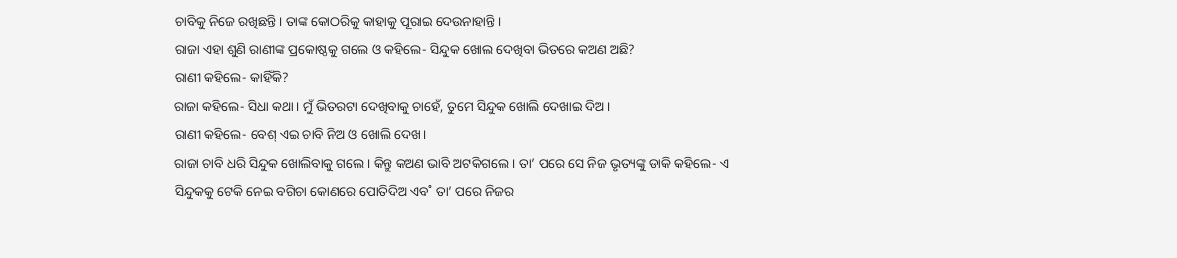ଚାବିକୁ ନିଜେ ରଖିଛନ୍ତି। ତାଙ୍କ କୋଠରିକୁ କାହାକୁ ପୂରାଇ ଦେଉନାହାନ୍ତି।
ରାଜା ଏହା ଶୁଣି ରାଣୀଙ୍କ ପ୍ରକୋଷ୍ଠକୁ ଗଲେ ଓ କହିଲେ- ସିନ୍ଦୁକ ଖୋଲ ଦେଖିବା ଭିତରେ କଅଣ ଅଛି?
ରାଣୀ କହିଲେ- କାହିଁକି?
ରାଜା କହିଲେ- ସିଧା କଥା। ମୁଁ ଭିତରଟା ଦେଖିବାକୁ ଚାହେଁ, ତୁମେ ସିନ୍ଦୁକ ଖୋଲି ଦେଖାଇ ଦିଅ।
ରାଣୀ କହିଲେ- ବେଶ୍ ଏଇ ଚାବି ନିଅ ଓ ଖୋଲି ଦେଖ।
ରାଜା ଚାବି ଧରି ସିନ୍ଦୁକ ଖୋଲିବାକୁ ଗଲେ। କିନ୍ତୁ କଅଣ ଭାବି ଅଟକିଗଲେ। ତା’ ପରେ ସେ ନିଜ ଭୃତ୍ୟଙ୍କୁ ଡାକି କହିଲେ- ଏ ସିନ୍ଦୁକକୁ ଟେକି ନେଇ ବଗିଚା କୋଣରେ ପୋତିଦିଅ ଏବ˚ ତା’ ପରେ ନିଜର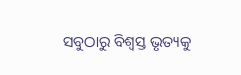ସବୁଠାରୁ ବିଶ୍ବସ୍ତ ଭୃତ୍ୟକୁ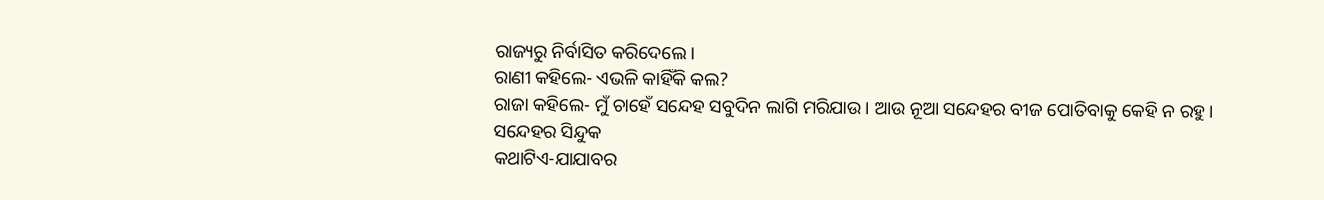ରାଜ୍ୟରୁ ନିର୍ବାସିତ କରିଦେଲେ।
ରାଣୀ କହିଲେ- ଏଭଳି କାହିଁକି କଲ?
ରାଜା କହିଲେ- ମୁଁ ଚାହେଁ ସନ୍ଦେହ ସବୁଦିନ ଲାଗି ମରିଯାଉ। ଆଉ ନୂଆ ସନ୍ଦେହର ବୀଜ ପୋତିବାକୁ କେହି ନ ରହୁ।
ସନ୍ଦେହର ସିନ୍ଦୁକ
କଥାଟିଏ-ଯାଯାବର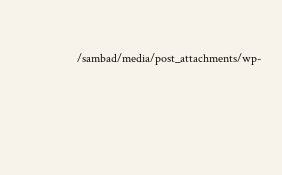/sambad/media/post_attachments/wp-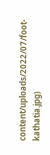content/uploads/2022/07/foot-kathatia.jpg)